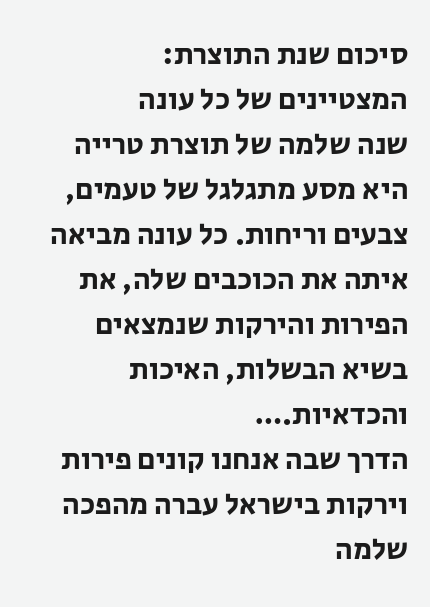סיכום שנת התוצרת: המצטיינים של כל עונה
שנה שלמה של תוצרת טרייה היא מסע מתגלגל של טעמים, צבעים וריחות. כל עונה מביאה איתה את הכוכבים שלה, את הפירות והירקות שנמצאים בשיא הבשלות, האיכות והכדאיות.…
הדרך שבה אנחנו קונים פירות וירקות בישראל עברה מהפכה שלמה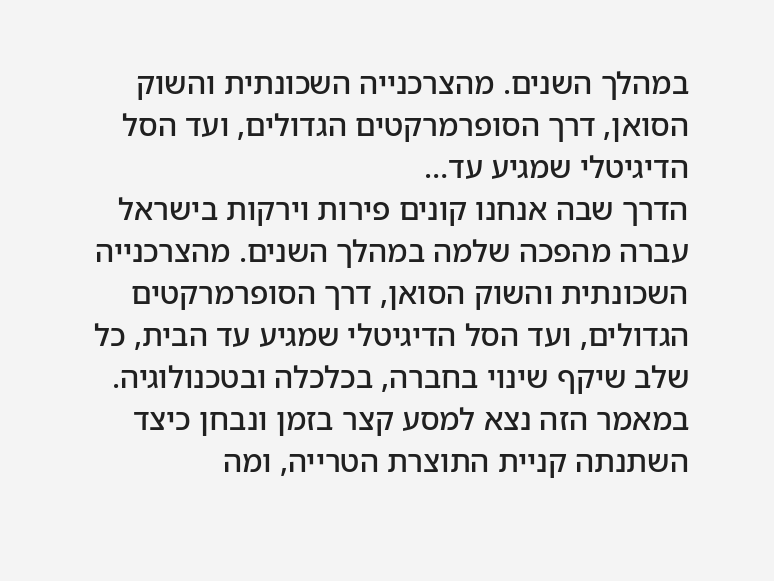במהלך השנים. מהצרכנייה השכונתית והשוק הסואן, דרך הסופרמרקטים הגדולים, ועד הסל הדיגיטלי שמגיע עד…
הדרך שבה אנחנו קונים פירות וירקות בישראל עברה מהפכה שלמה במהלך השנים. מהצרכנייה השכונתית והשוק הסואן, דרך הסופרמרקטים הגדולים, ועד הסל הדיגיטלי שמגיע עד הבית, כל שלב שיקף שינוי בחברה, בכלכלה ובטכנולוגיה. במאמר הזה נצא למסע קצר בזמן ונבחן כיצד השתנתה קניית התוצרת הטרייה, ומה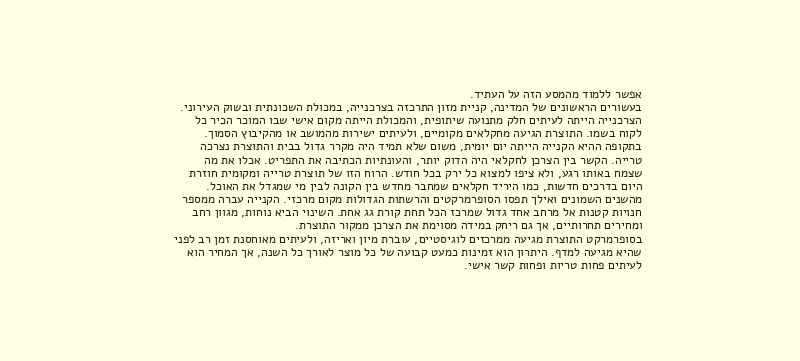אפשר ללמוד מהמסע הזה על העתיד.
בעשורים הראשונים של המדינה, קניית מזון התרכזה בצרכנייה, במכולת השכונתית ובשוק העירוני. הצרכנייה הייתה לעיתים חלק מתנועה שיתופית, והמכולת הייתה מקום אישי שבו המוכר הכיר כל לקוח בשמו. התוצרת הגיעה מחקלאים מקומיים, ולעיתים ישירות מהמושב או מהקיבוץ הסמוך.
בתקופה ההיא הקנייה הייתה יום יומית, משום שלא תמיד היה מקרר גדול בבית והתוצרת נצרכה טרייה. הקשר בין הצרכן לחקלאי היה הדוק יותר, והעונתיות הכתיבה את התפריט. אכלו את מה שצמח באותו רגע, ולא ציפו למצוא כל ירק בכל חודש. הרוח הזו של תוצרת טרייה ומקומית חוזרת היום בדרכים חדשות, כמו היריד חקלאים שמחבר מחדש בין הקונה לבין מי שמגדל את האוכל.
מהשנים השמונים ואילך תפסו הסופרמרקטים והרשתות הגדולות מקום מרכזי. הקנייה עברה ממספר חנויות קטנות אל מרחב אחד גדול שמרכז הכל תחת קורת גג אחת. השינוי הביא נוחות, מגוון רחב ומחירים תחרותיים, אך גם ריחק במידה מסוימת את הצרכן ממקור התוצרת.
בסופרמרקט התוצרת מגיעה ממרכזים לוגיסטיים, עוברת מיון ואריזה, ולעיתים מאוחסנת זמן רב לפני שהיא מגיעה למדף. היתרון הוא זמינות כמעט קבועה של כל מוצר לאורך כל השנה, אך המחיר הוא לעיתים פחות טריות ופחות קשר אישי.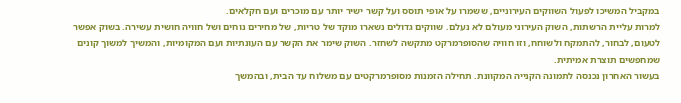במקביל המשיכו לפעול השווקים העירוניים, ששמרו על אופי תוסס ועל קשר ישיר יותר עם מוכרים ועם חקלאים.
למרות עליית הרשתות, השוק העירוני מעולם לא נעלם. שווקים גדולים נשארו מוקד של טריות, של מחירים נוחים ושל חוויה חושית עשירה. בשוק אפשר לטעום, לבחור, להתמקח ולשוחח, וזו חוויה שהסופרמרקט מתקשה לשחזר. השוק שימר את הקשר עם העונתיות ועם המקומיות, והמשיך למשוך קונים שמחפשים תוצרת אמיתית.
בעשור האחרון נכנסה לתמונה הקנייה המקוונת. תחילה הזמנות מסופרמרקטים עם משלוח עד הבית, ובהמשך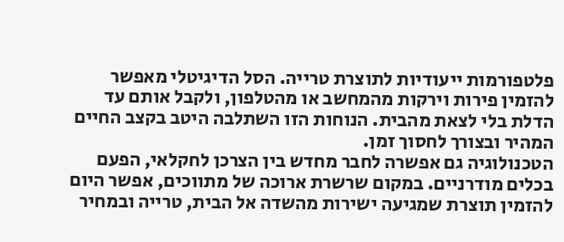פלטפורמות ייעודיות לתוצרת טרייה. הסל הדיגיטלי מאפשר להזמין פירות וירקות מהמחשב או מהטלפון, ולקבל אותם עד הדלת בלי לצאת מהבית. הנוחות הזו השתלבה היטב בקצב החיים המהיר ובצורך לחסוך זמן.
הטכנולוגיה גם אפשרה לחבר מחדש בין הצרכן לחקלאי, הפעם בכלים מודרניים. במקום שרשרת ארוכה של מתווכים, אפשר היום להזמין תוצרת שמגיעה ישירות מהשדה אל הבית, טרייה ובמחיר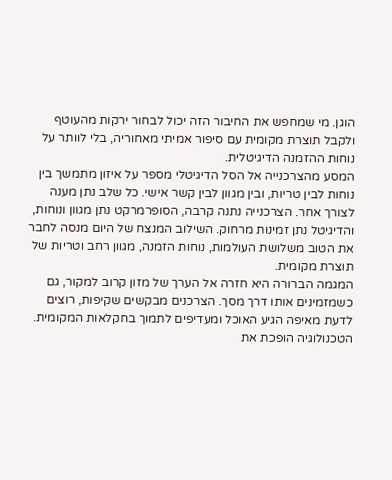הוגן. מי שמחפש את החיבור הזה יכול לבחור ירקות מהעוטף ולקבל תוצרת מקומית עם סיפור אמיתי מאחוריה, בלי לוותר על נוחות ההזמנה הדיגיטלית.
המסע מהצרכנייה אל הסל הדיגיטלי מספר על איזון מתמשך בין נוחות לבין טריות, ובין מגוון לבין קשר אישי. כל שלב נתן מענה לצורך אחר. הצרכנייה נתנה קרבה, הסופרמרקט נתן מגוון ונוחות, והדיגיטל נתן זמינות מרחוק. השילוב המנצח של היום מנסה לחבר את הטוב משלושת העולמות, נוחות הזמנה, מגוון רחב וטריות של תוצרת מקומית.
המגמה הברורה היא חזרה אל הערך של מזון קרוב למקור, גם כשמזמינים אותו דרך מסך. הצרכנים מבקשים שקיפות, רוצים לדעת מאיפה הגיע האוכל ומעדיפים לתמוך בחקלאות המקומית. הטכנולוגיה הופכת את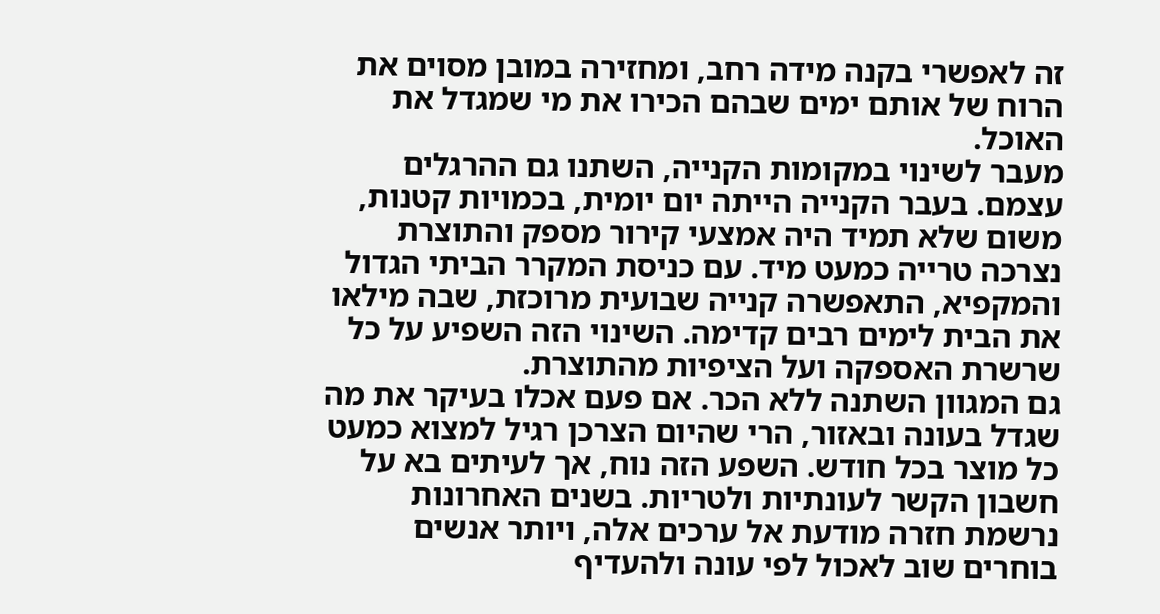זה לאפשרי בקנה מידה רחב, ומחזירה במובן מסוים את הרוח של אותם ימים שבהם הכירו את מי שמגדל את האוכל.
מעבר לשינוי במקומות הקנייה, השתנו גם ההרגלים עצמם. בעבר הקנייה הייתה יום יומית, בכמויות קטנות, משום שלא תמיד היה אמצעי קירור מספק והתוצרת נצרכה טרייה כמעט מיד. עם כניסת המקרר הביתי הגדול והמקפיא, התאפשרה קנייה שבועית מרוכזת, שבה מילאו את הבית לימים רבים קדימה. השינוי הזה השפיע על כל שרשרת האספקה ועל הציפיות מהתוצרת.
גם המגוון השתנה ללא הכר. אם פעם אכלו בעיקר את מה שגדל בעונה ובאזור, הרי שהיום הצרכן רגיל למצוא כמעט כל מוצר בכל חודש. השפע הזה נוח, אך לעיתים בא על חשבון הקשר לעונתיות ולטריות. בשנים האחרונות נרשמת חזרה מודעת אל ערכים אלה, ויותר אנשים בוחרים שוב לאכול לפי עונה ולהעדיף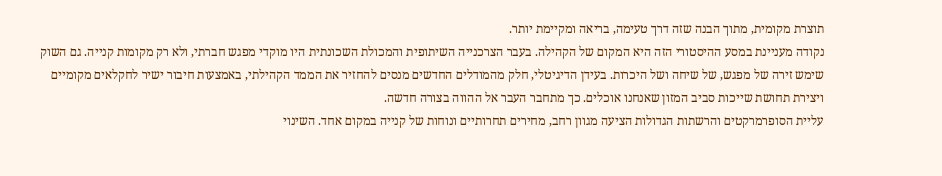תוצרת מקומית, מתוך הבנה שזה דרך טעימה, בריאה ומקיימת יותר.
נקודה מעניינת במסע ההיסטורי הזה היא המקום של הקהילה. בעבר הצרכנייה השיתופית והמכולת השכונתית היו מוקדי מפגש חברתי, ולא רק מקומות קנייה. גם השוק שימש זירה של מפגש, של שיחה ושל היכרות. בעידן הדיגיטלי, חלק מהמודלים החדשים מנסים להחזיר את הממד הקהילתי, באמצעות חיבור ישיר לחקלאים מקומיים ויצירת תחושת שייכות סביב המזון שאנחנו אוכלים. כך מתחבר העבר אל ההווה בצורה חדשה.
עליית הסופרמרקטים והרשתות הגדולות הציעה מגוון רחב, מחירים תחרותיים ונוחות של קנייה במקום אחד. השינוי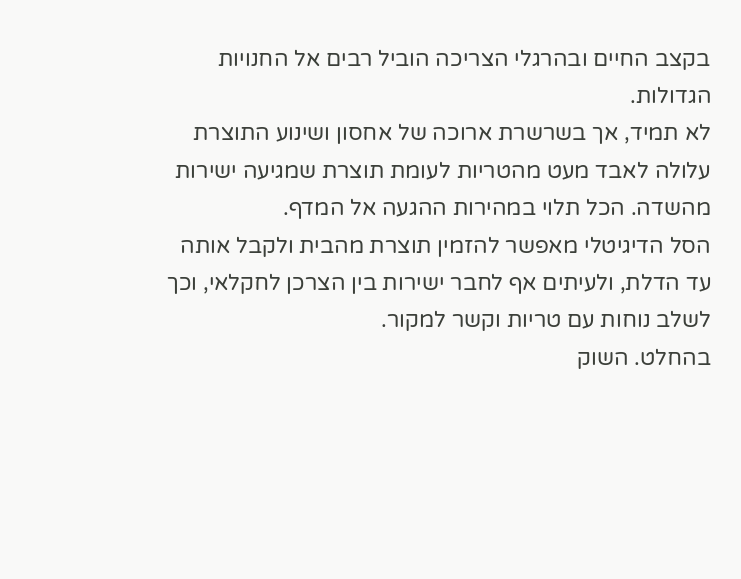בקצב החיים ובהרגלי הצריכה הוביל רבים אל החנויות הגדולות.
לא תמיד, אך בשרשרת ארוכה של אחסון ושינוע התוצרת עלולה לאבד מעט מהטריות לעומת תוצרת שמגיעה ישירות מהשדה. הכל תלוי במהירות ההגעה אל המדף.
הסל הדיגיטלי מאפשר להזמין תוצרת מהבית ולקבל אותה עד הדלת, ולעיתים אף לחבר ישירות בין הצרכן לחקלאי, וכך לשלב נוחות עם טריות וקשר למקור.
בהחלט. השוק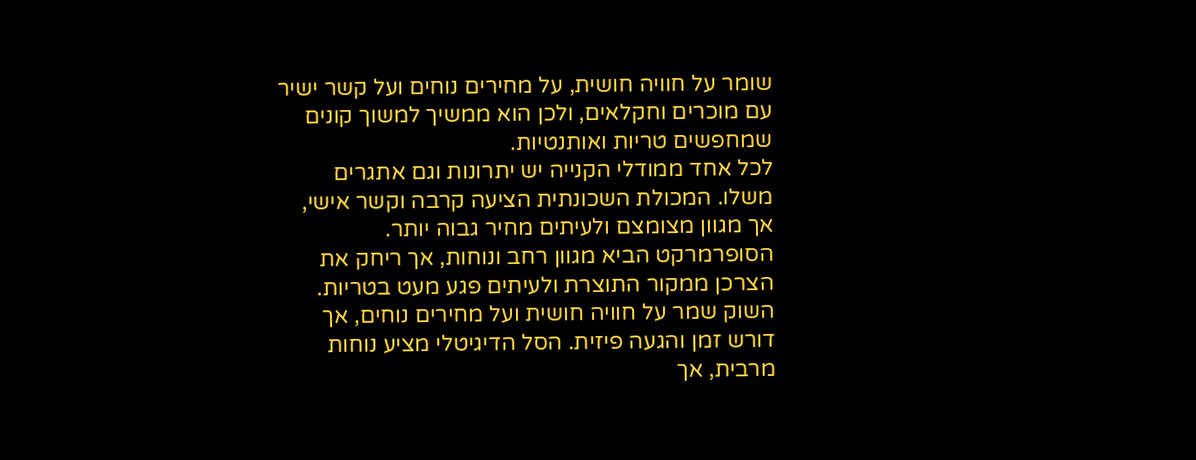שומר על חוויה חושית, על מחירים נוחים ועל קשר ישיר עם מוכרים וחקלאים, ולכן הוא ממשיך למשוך קונים שמחפשים טריות ואותנטיות.
לכל אחד ממודלי הקנייה יש יתרונות וגם אתגרים משלו. המכולת השכונתית הציעה קרבה וקשר אישי, אך מגוון מצומצם ולעיתים מחיר גבוה יותר. הסופרמרקט הביא מגוון רחב ונוחות, אך ריחק את הצרכן ממקור התוצרת ולעיתים פגע מעט בטריות. השוק שמר על חוויה חושית ועל מחירים נוחים, אך דורש זמן והגעה פיזית. הסל הדיגיטלי מציע נוחות מרבית, אך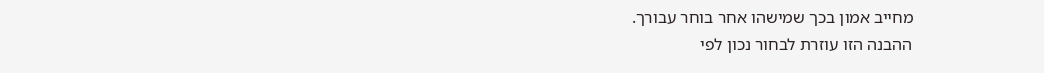מחייב אמון בכך שמישהו אחר בוחר עבורך.
ההבנה הזו עוזרת לבחור נכון לפי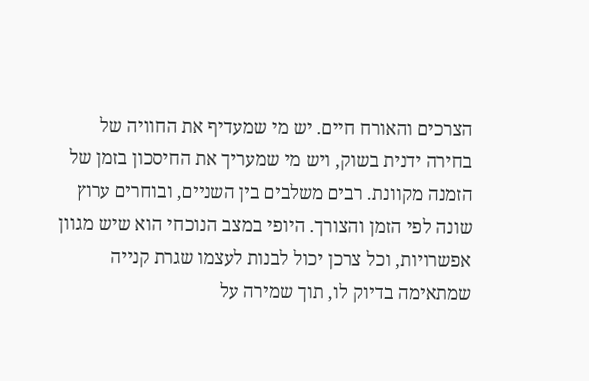הצרכים והאורח חיים. יש מי שמעדיף את החוויה של בחירה ידנית בשוק, ויש מי שמעריך את החיסכון בזמן של הזמנה מקוונת. רבים משלבים בין השניים, ובוחרים ערוץ שונה לפי הזמן והצורך. היופי במצב הנוכחי הוא שיש מגוון אפשרויות, וכל צרכן יכול לבנות לעצמו שגרת קנייה שמתאימה בדיוק לו, תוך שמירה על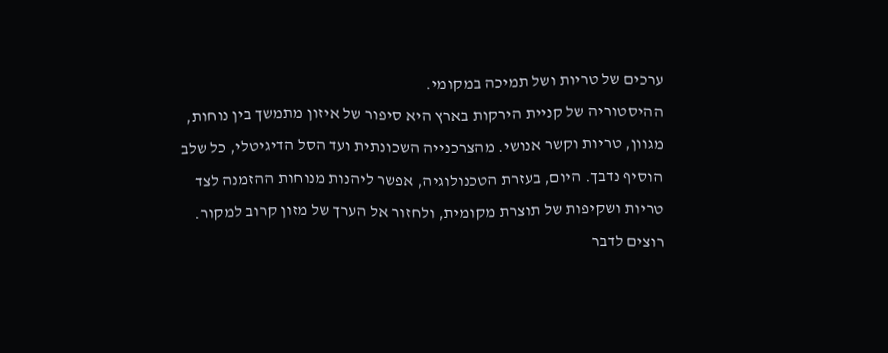ערכים של טריות ושל תמיכה במקומי.
ההיסטוריה של קניית הירקות בארץ היא סיפור של איזון מתמשך בין נוחות, מגוון, טריות וקשר אנושי. מהצרכנייה השכונתית ועד הסל הדיגיטלי, כל שלב הוסיף נדבך. היום, בעזרת הטכנולוגיה, אפשר ליהנות מנוחות ההזמנה לצד טריות ושקיפות של תוצרת מקומית, ולחזור אל הערך של מזון קרוב למקור.
רוצים לדבר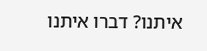איתנו? דברו איתנו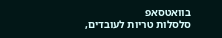בוואטסאפ
סלסלות טריות לעובדים,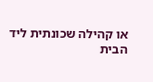או קהילה שכונתית ליד הבית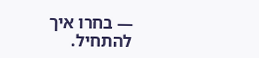— בחרו איך להתחיל.